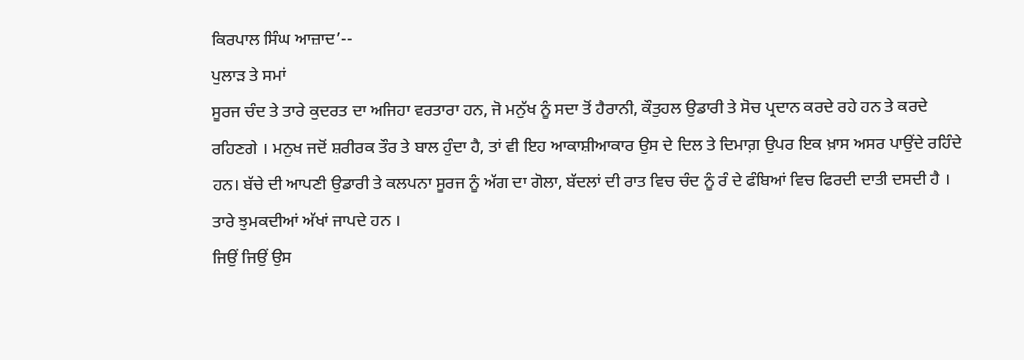ਕਿਰਪਾਲ ਸਿੰਘ ਆਜ਼ਾਦ’--
ਪੁਲਾੜ ਤੇ ਸਮਾਂ
ਸੂਰਜ ਚੰਦ ਤੇ ਤਾਰੇ ਕੁਦਰਤ ਦਾ ਅਜਿਹਾ ਵਰਤਾਰਾ ਹਨ, ਜੋ ਮਨੁੱਖ ਨੂੰ ਸਦਾ ਤੋਂ ਹੈਰਾਨੀ, ਕੌਤੁਹਲ ਉਡਾਰੀ ਤੇ ਸੋਚ ਪ੍ਰਦਾਨ ਕਰਦੇ ਰਹੇ ਹਨ ਤੇ ਕਰਦੇ ਰਹਿਣਗੇ । ਮਨੁਖ ਜਦੋਂ ਸ਼ਰੀਰਕ ਤੌਰ ਤੇ ਬਾਲ ਹੁੰਦਾ ਹੈ, ਤਾਂ ਵੀ ਇਹ ਆਕਾਸ਼ੀਆਕਾਰ ਉਸ ਦੇ ਦਿਲ ਤੇ ਦਿਮਾਗ਼ ਉਪਰ ਇਕ ਖ਼ਾਸ ਅਸਰ ਪਾਉਂਦੇ ਰਹਿੰਦੇ ਹਨ। ਬੱਚੇ ਦੀ ਆਪਣੀ ਉਡਾਰੀ ਤੇ ਕਲਪਨਾ ਸੂਰਜ ਨੂੰ ਅੱਗ ਦਾ ਗੋਲਾ, ਬੱਦਲਾਂ ਦੀ ਰਾਤ ਵਿਚ ਚੰਦ ਨੂੰ ਰੰ ਦੇ ਫੰਬਿਆਂ ਵਿਚ ਫਿਰਦੀ ਦਾਤੀ ਦਸਦੀ ਹੈ । ਤਾਰੇ ਝੁਮਕਦੀਆਂ ਅੱਖਾਂ ਜਾਪਦੇ ਹਨ ।
ਜਿਉਂ ਜਿਉਂ ਉਸ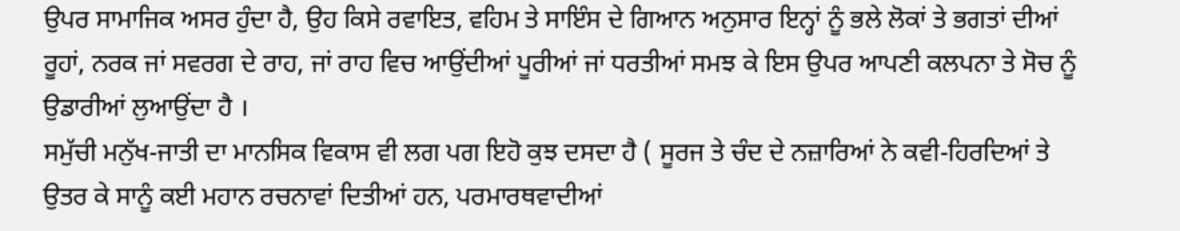ਉਪਰ ਸਾਮਾਜਿਕ ਅਸਰ ਹੁੰਦਾ ਹੈ, ਉਹ ਕਿਸੇ ਰਵਾਇਤ, ਵਹਿਮ ਤੇ ਸਾਇੰਸ ਦੇ ਗਿਆਨ ਅਨੁਸਾਰ ਇਨ੍ਹਾਂ ਨੂੰ ਭਲੇ ਲੋਕਾਂ ਤੇ ਭਗਤਾਂ ਦੀਆਂ ਰੂਹਾਂ, ਨਰਕ ਜਾਂ ਸਵਰਗ ਦੇ ਰਾਹ, ਜਾਂ ਰਾਹ ਵਿਚ ਆਉਂਦੀਆਂ ਪੂਰੀਆਂ ਜਾਂ ਧਰਤੀਆਂ ਸਮਝ ਕੇ ਇਸ ਉਪਰ ਆਪਣੀ ਕਲਪਨਾ ਤੇ ਸੋਚ ਨੂੰ ਉਡਾਰੀਆਂ ਲੁਆਉਂਦਾ ਹੈ ।
ਸਮੁੱਚੀ ਮਨੁੱਖ-ਜਾਤੀ ਦਾ ਮਾਨਸਿਕ ਵਿਕਾਸ ਵੀ ਲਗ ਪਗ ਇਹੋ ਕੁਝ ਦਸਦਾ ਹੈ ( ਸੂਰਜ ਤੇ ਚੰਦ ਦੇ ਨਜ਼ਾਰਿਆਂ ਨੇ ਕਵੀ-ਹਿਰਦਿਆਂ ਤੇ ਉਤਰ ਕੇ ਸਾਨੂੰ ਕਈ ਮਹਾਨ ਰਚਨਾਵਾਂ ਦਿਤੀਆਂ ਹਨ, ਪਰਮਾਰਥਵਾਦੀਆਂ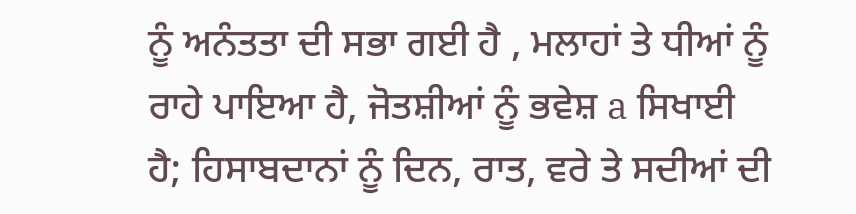ਨੂੰ ਅਨੰਤਤਾ ਦੀ ਸਭਾ ਗਈ ਹੈ , ਮਲਾਹਾਂ ਤੇ ਧੀਆਂ ਨੂੰ ਰਾਹੇ ਪਾਇਆ ਹੈ, ਜੋਤਸ਼ੀਆਂ ਨੂੰ ਭਵੇਸ਼ a ਸਿਖਾਈ ਹੈ; ਹਿਸਾਬਦਾਨਾਂ ਨੂੰ ਦਿਨ, ਰਾਤ, ਵਰੇ ਤੇ ਸਦੀਆਂ ਦੀ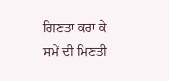ਗਿਣਤਾ ਕਰਾ ਕੇ ਸਮੇਂ ਦੀ ਮਿਣਤੀ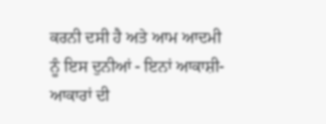ਕਰਨੀ ਦਸੀ ਹੈ ਅਤੇ ਆਮ ਆਦਮੀ ਨੂੰ ਇਸ ਦੁਨੀਆਂ - ਇਨਾਂ ਆਕਾਸ਼ੀ-ਆਕਾਰਾਂ ਦੀ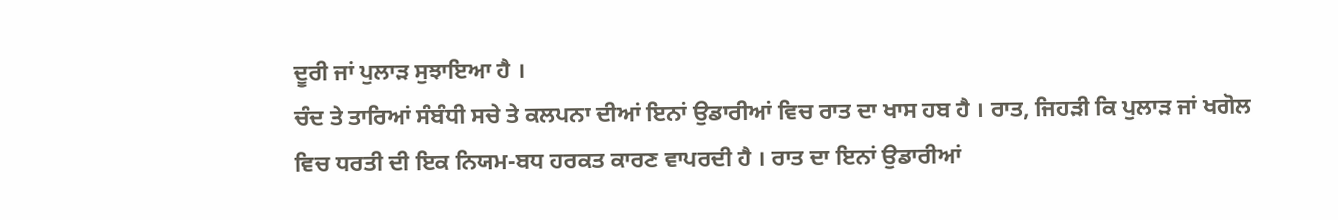ਦੂਰੀ ਜਾਂ ਪੁਲਾੜ ਸੁਝਾਇਆ ਹੈ ।
ਚੰਦ ਤੇ ਤਾਰਿਆਂ ਸੰਬੰਧੀ ਸਚੇ ਤੇ ਕਲਪਨਾ ਦੀਆਂ ਇਨਾਂ ਉਡਾਰੀਆਂ ਵਿਚ ਰਾਤ ਦਾ ਖਾਸ ਹਬ ਹੈ । ਰਾਤ, ਜਿਹੜੀ ਕਿ ਪੁਲਾੜ ਜਾਂ ਖਗੋਲ ਵਿਚ ਧਰਤੀ ਦੀ ਇਕ ਨਿਯਮ-ਬਧ ਹਰਕਤ ਕਾਰਣ ਵਾਪਰਦੀ ਹੈ । ਰਾਤ ਦਾ ਇਨਾਂ ਉਡਾਰੀਆਂ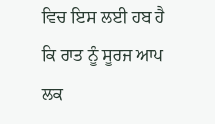ਵਿਚ ਇਸ ਲਈ ਹਬ ਹੈ ਕਿ ਰਾਤ ਨੂੰ ਸੂਰਜ ਆਪ ਲਕ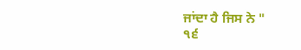ਜਾਂਦਾ ਹੈ ਜਿਸ ਨੇ "
੧੬